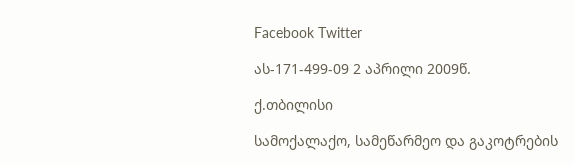Facebook Twitter

ას-171-499-09 2 აპრილი 2009წ.

ქ.თბილისი

სამოქალაქო, სამეწარმეო და გაკოტრების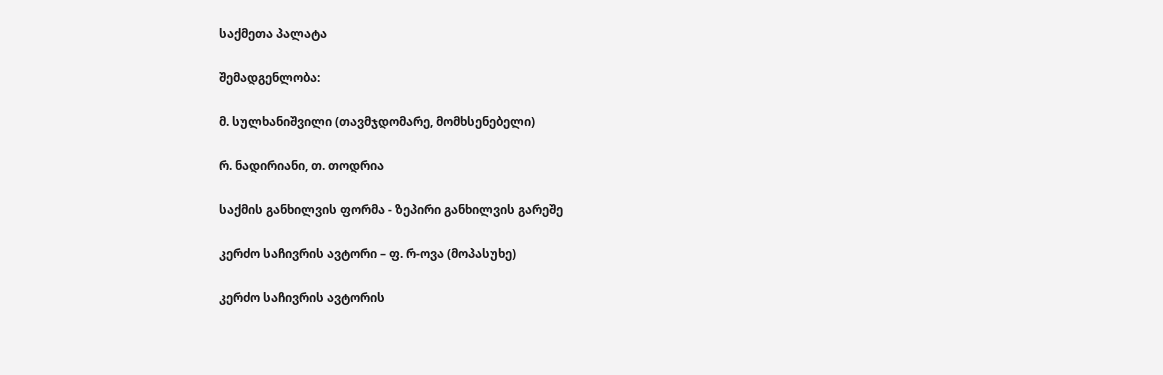საქმეთა პალატა

შემადგენლობა:

მ. სულხანიშვილი (თავმჯდომარე, მომხსენებელი)

რ. ნადირიანი, თ. თოდრია

საქმის განხილვის ფორმა - ზეპირი განხილვის გარეშე

კერძო საჩივრის ავტორი – ფ. რ-ოვა (მოპასუხე)

კერძო საჩივრის ავტორის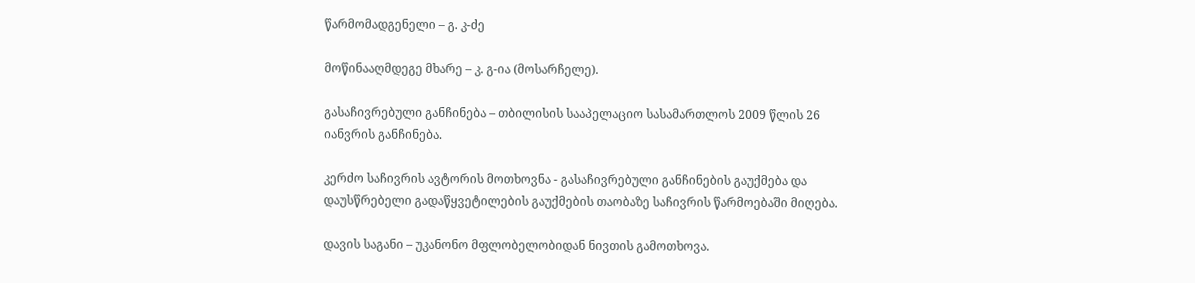წარმომადგენელი – გ. კ-ძე

მოწინააღმდეგე მხარე – კ. გ-ია (მოსარჩელე).

გასაჩივრებული განჩინება – თბილისის სააპელაციო სასამართლოს 2009 წლის 26 იანვრის განჩინება.

კერძო საჩივრის ავტორის მოთხოვნა - გასაჩივრებული განჩინების გაუქმება და დაუსწრებელი გადაწყვეტილების გაუქმების თაობაზე საჩივრის წარმოებაში მიღება.

დავის საგანი – უკანონო მფლობელობიდან ნივთის გამოთხოვა.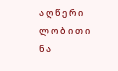ა ღ წ ე რ ი ლ ო ბ ი თ ი ნ ა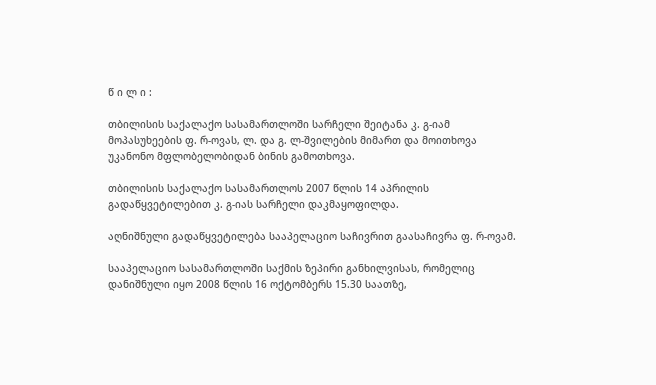წ ი ლ ი :

თბილისის საქალაქო სასამართლოში სარჩელი შეიტანა კ. გ-იამ მოპასუხეების ფ. რ-ოვას, ლ. და გ. ლ-შვილების მიმართ და მოითხოვა უკანონო მფლობელობიდან ბინის გამოთხოვა.

თბილისის საქალაქო სასამართლოს 2007 წლის 14 აპრილის გადაწყვეტილებით კ. გ-იას სარჩელი დაკმაყოფილდა.

აღნიშნული გადაწყვეტილება სააპელაციო საჩივრით გაასაჩივრა ფ. რ-ოვამ.

სააპელაციო სასამართლოში საქმის ზეპირი განხილვისას, რომელიც დანიშნული იყო 2008 წლის 16 ოქტომბერს 15.30 საათზე,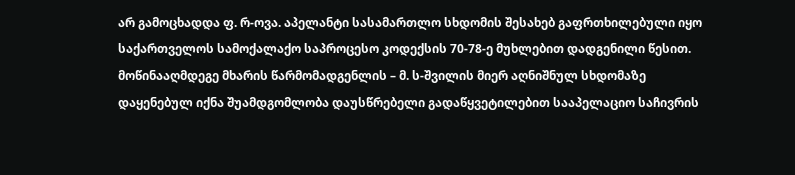არ გამოცხადდა ფ. რ-ოვა. აპელანტი სასამართლო სხდომის შესახებ გაფრთხილებული იყო საქართველოს სამოქალაქო საპროცესო კოდექსის 70-78-ე მუხლებით დადგენილი წესით. მოწინააღმდეგე მხარის წარმომადგენლის – მ. ს-შვილის მიერ აღნიშნულ სხდომაზე დაყენებულ იქნა შუამდგომლობა დაუსწრებელი გადაწყვეტილებით სააპელაციო საჩივრის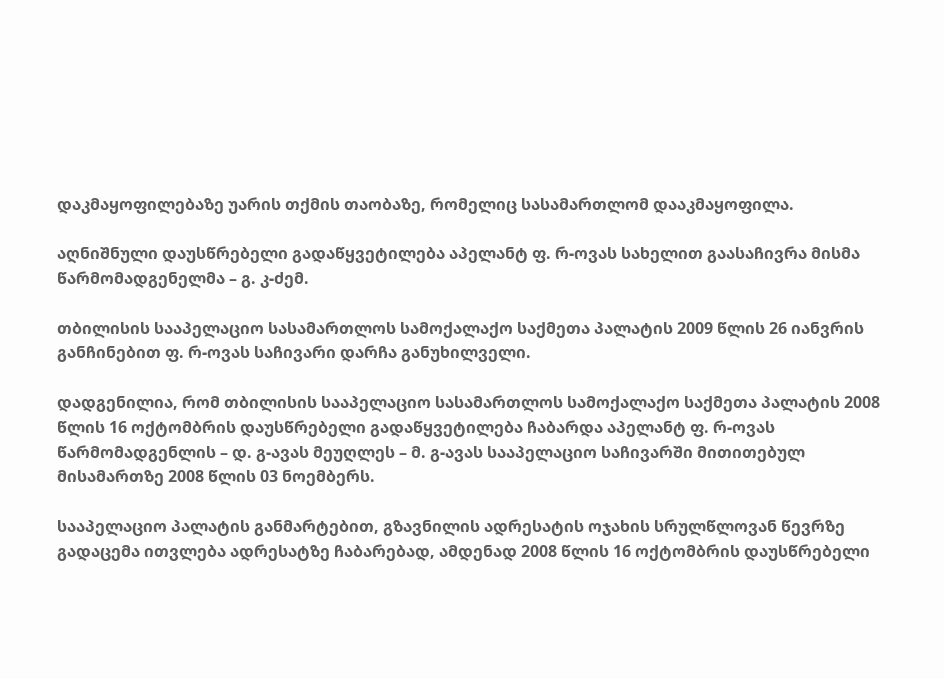დაკმაყოფილებაზე უარის თქმის თაობაზე, რომელიც სასამართლომ დააკმაყოფილა.

აღნიშნული დაუსწრებელი გადაწყვეტილება აპელანტ ფ. რ-ოვას სახელით გაასაჩივრა მისმა წარმომადგენელმა – გ. კ-ძემ.

თბილისის სააპელაციო სასამართლოს სამოქალაქო საქმეთა პალატის 2009 წლის 26 იანვრის განჩინებით ფ. რ-ოვას საჩივარი დარჩა განუხილველი.

დადგენილია, რომ თბილისის სააპელაციო სასამართლოს სამოქალაქო საქმეთა პალატის 2008 წლის 16 ოქტომბრის დაუსწრებელი გადაწყვეტილება ჩაბარდა აპელანტ ფ. რ-ოვას წარმომადგენლის – დ. გ-ავას მეუღლეს – მ. გ-ავას სააპელაციო საჩივარში მითითებულ მისამართზე 2008 წლის 03 ნოემბერს.

სააპელაციო პალატის განმარტებით, გზავნილის ადრესატის ოჯახის სრულწლოვან წევრზე გადაცემა ითვლება ადრესატზე ჩაბარებად, ამდენად 2008 წლის 16 ოქტომბრის დაუსწრებელი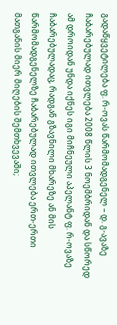გადაწყვეტილება ფ. რ-ოვას წარმომადგენელ – დ. გ-ავაზე ჩაბარებულად ითვლება 2008 წლის 3 ნოემბრიდან და სწორედ ამ დროიდან უნდა იქნეს იგი მიჩნეული აპელანტ ფ. რ-ოვაზე ჩაბარებულადაც, რადგან გზავნილი მხარეზე ან მის წარმომადგენელზე ჩაბარებულად ითვლება ერთ-ერთი მათგანის მიერ მიღების შემთხვევაში;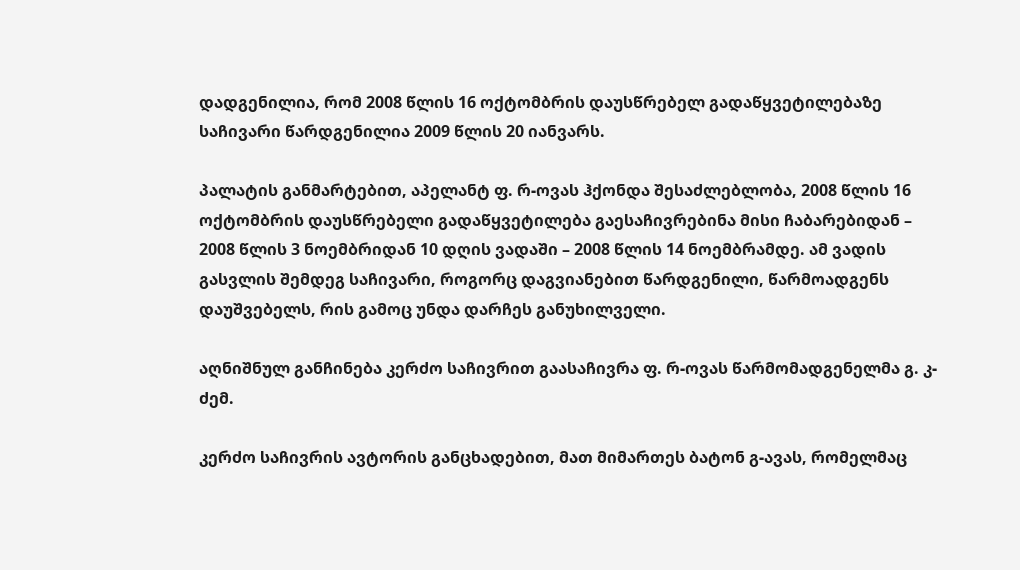დადგენილია, რომ 2008 წლის 16 ოქტომბრის დაუსწრებელ გადაწყვეტილებაზე საჩივარი წარდგენილია 2009 წლის 20 იანვარს.

პალატის განმარტებით, აპელანტ ფ. რ-ოვას ჰქონდა შესაძლებლობა, 2008 წლის 16 ოქტომბრის დაუსწრებელი გადაწყვეტილება გაესაჩივრებინა მისი ჩაბარებიდან – 2008 წლის 3 ნოემბრიდან 10 დღის ვადაში – 2008 წლის 14 ნოემბრამდე. ამ ვადის გასვლის შემდეგ საჩივარი, როგორც დაგვიანებით წარდგენილი, წარმოადგენს დაუშვებელს, რის გამოც უნდა დარჩეს განუხილველი.

აღნიშნულ განჩინება კერძო საჩივრით გაასაჩივრა ფ. რ-ოვას წარმომადგენელმა გ. კ-ძემ.

კერძო საჩივრის ავტორის განცხადებით, მათ მიმართეს ბატონ გ-ავას, რომელმაც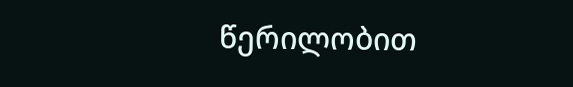წერილობით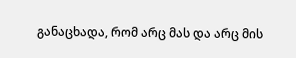განაცხადა, რომ არც მას და არც მის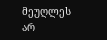მეუღლეს არ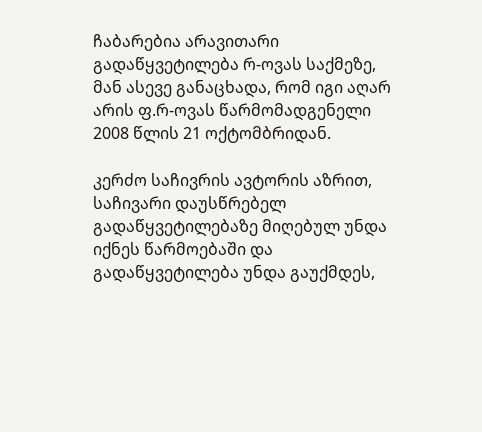ჩაბარებია არავითარი გადაწყვეტილება რ-ოვას საქმეზე, მან ასევე განაცხადა, რომ იგი აღარ არის ფ.რ-ოვას წარმომადგენელი 2008 წლის 21 ოქტომბრიდან.

კერძო საჩივრის ავტორის აზრით, საჩივარი დაუსწრებელ გადაწყვეტილებაზე მიღებულ უნდა იქნეს წარმოებაში და გადაწყვეტილება უნდა გაუქმდეს,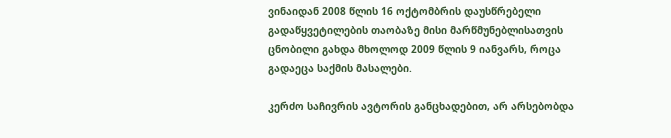ვინაიდან 2008 წლის 16 ოქტომბრის დაუსწრებელი გადაწყვეტილების თაობაზე მისი მარწმუნებლისათვის ცნობილი გახდა მხოლოდ 2009 წლის 9 იანვარს, როცა გადაეცა საქმის მასალები.

კერძო საჩივრის ავტორის განცხადებით, არ არსებობდა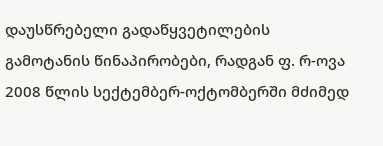დაუსწრებელი გადაწყვეტილების გამოტანის წინაპირობები, რადგან ფ. რ-ოვა 2008 წლის სექტემბერ-ოქტომბერში მძიმედ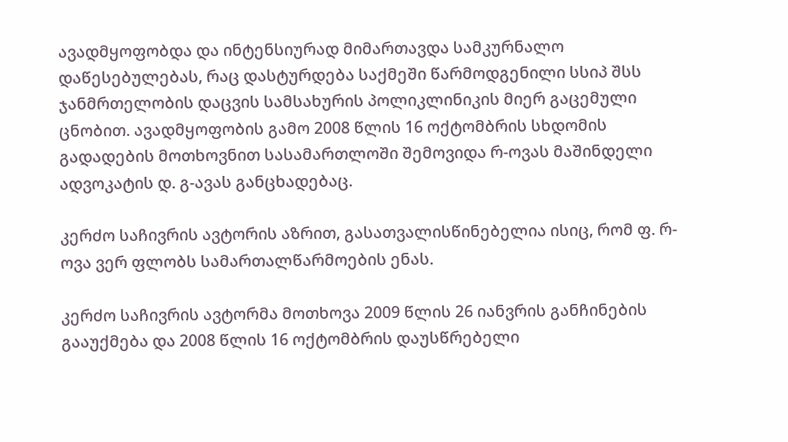ავადმყოფობდა და ინტენსიურად მიმართავდა სამკურნალო დაწესებულებას, რაც დასტურდება საქმეში წარმოდგენილი სსიპ შსს ჯანმრთელობის დაცვის სამსახურის პოლიკლინიკის მიერ გაცემული ცნობით. ავადმყოფობის გამო 2008 წლის 16 ოქტომბრის სხდომის გადადების მოთხოვნით სასამართლოში შემოვიდა რ-ოვას მაშინდელი ადვოკატის დ. გ-ავას განცხადებაც.

კერძო საჩივრის ავტორის აზრით, გასათვალისწინებელია ისიც, რომ ფ. რ-ოვა ვერ ფლობს სამართალწარმოების ენას.

კერძო საჩივრის ავტორმა მოთხოვა 2009 წლის 26 იანვრის განჩინების გააუქმება და 2008 წლის 16 ოქტომბრის დაუსწრებელი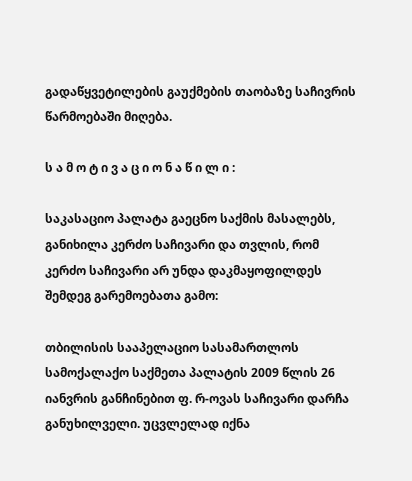გადაწყვეტილების გაუქმების თაობაზე საჩივრის წარმოებაში მიღება.

ს ა მ ო ტ ი ვ ა ც ი ო ნ ა წ ი ლ ი :

საკასაციო პალატა გაეცნო საქმის მასალებს, განიხილა კერძო საჩივარი და თვლის, რომ კერძო საჩივარი არ უნდა დაკმაყოფილდეს შემდეგ გარემოებათა გამო:

თბილისის სააპელაციო სასამართლოს სამოქალაქო საქმეთა პალატის 2009 წლის 26 იანვრის განჩინებით ფ. რ-ოვას საჩივარი დარჩა განუხილველი. უცვლელად იქნა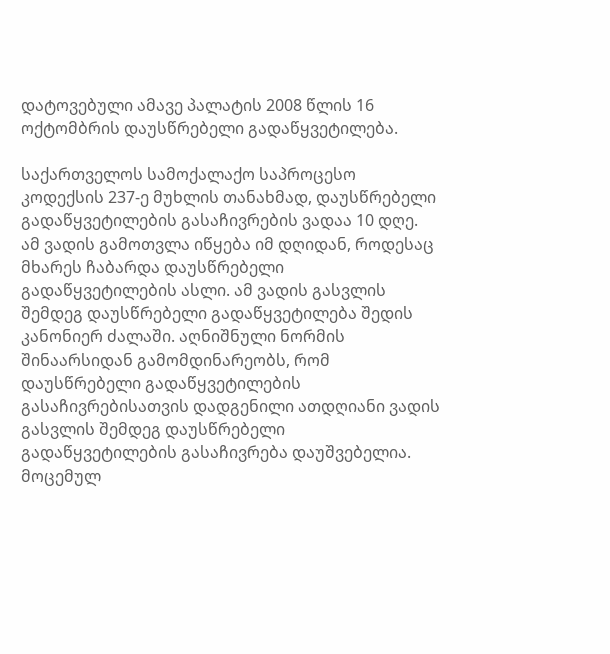დატოვებული ამავე პალატის 2008 წლის 16 ოქტომბრის დაუსწრებელი გადაწყვეტილება.

საქართველოს სამოქალაქო საპროცესო კოდექსის 237-ე მუხლის თანახმად, დაუსწრებელი გადაწყვეტილების გასაჩივრების ვადაა 10 დღე. ამ ვადის გამოთვლა იწყება იმ დღიდან, როდესაც მხარეს ჩაბარდა დაუსწრებელი გადაწყვეტილების ასლი. ამ ვადის გასვლის შემდეგ დაუსწრებელი გადაწყვეტილება შედის კანონიერ ძალაში. აღნიშნული ნორმის შინაარსიდან გამომდინარეობს, რომ დაუსწრებელი გადაწყვეტილების გასაჩივრებისათვის დადგენილი ათდღიანი ვადის გასვლის შემდეგ დაუსწრებელი გადაწყვეტილების გასაჩივრება დაუშვებელია. მოცემულ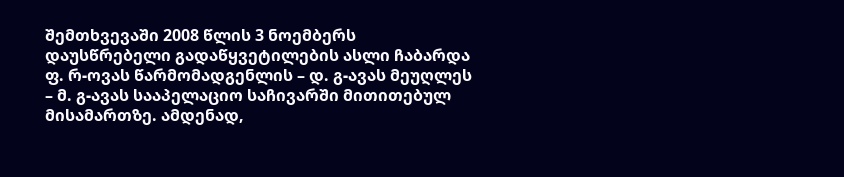შემთხვევაში 2008 წლის 3 ნოემბერს დაუსწრებელი გადაწყვეტილების ასლი ჩაბარდა ფ. რ-ოვას წარმომადგენლის – დ. გ-ავას მეუღლეს – მ. გ-ავას სააპელაციო საჩივარში მითითებულ მისამართზე. ამდენად,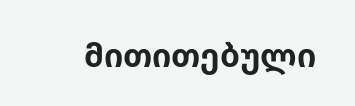მითითებული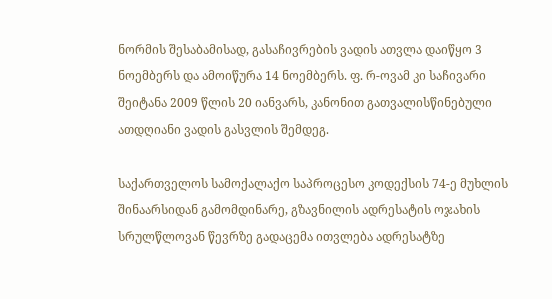ნორმის შესაბამისად, გასაჩივრების ვადის ათვლა დაიწყო 3 ნოემბერს და ამოიწურა 14 ნოემბერს. ფ. რ-ოვამ კი საჩივარი შეიტანა 2009 წლის 20 იანვარს, კანონით გათვალისწინებული ათდღიანი ვადის გასვლის შემდეგ.

საქართველოს სამოქალაქო საპროცესო კოდექსის 74-ე მუხლის შინაარსიდან გამომდინარე, გზავნილის ადრესატის ოჯახის სრულწლოვან წევრზე გადაცემა ითვლება ადრესატზე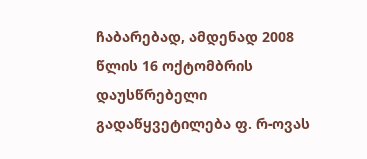ჩაბარებად, ამდენად 2008 წლის 16 ოქტომბრის დაუსწრებელი გადაწყვეტილება ფ. რ-ოვას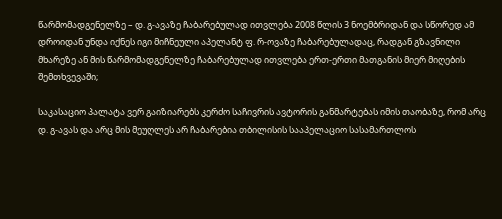წარმომადგენელზე – დ. გ-ავაზე ჩაბარებულად ითვლება 2008 წლის 3 ნოემბრიდან და სწორედ ამ დროიდან უნდა იქნეს იგი მიჩნეული აპელანტ ფ. რ-ოვაზე ჩაბარებულადაც, რადგან გზავნილი მხარეზე ან მის წარმომადგენელზე ჩაბარებულად ითვლება ერთ-ერთი მათგანის მიერ მიღების შემთხვევაში;

საკასაციო პალატა ვერ გაიზიარებს კერძო საჩივრის ავტორის განმარტებას იმის თაობაზე, რომ არც დ. გ-ავას და არც მის მეუღლეს არ ჩაბარებია თბილისის სააპელაციო სასამართლოს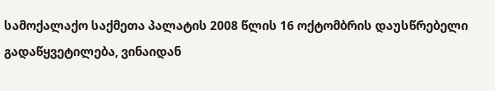სამოქალაქო საქმეთა პალატის 2008 წლის 16 ოქტომბრის დაუსწრებელი გადაწყვეტილება, ვინაიდან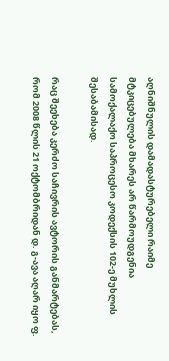აღნიშნულის დამადასტურებელი რაიმე მტკიცებულება მხარეს არ წარმოუდგენია სამოქალაქო საპროცესო კოდექსის 102-ე მუხლის შესაბამისად.

რაც შეეხება კერძო საჩივრის ავტორის განმარტებას, რომ 2008 წლის 21 ოქტომბრიდან დ. გ-ავა აღარ იყო ფ.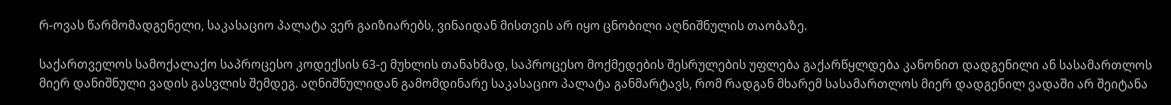რ-ოვას წარმომადგენელი, საკასაციო პალატა ვერ გაიზიარებს, ვინაიდან მისთვის არ იყო ცნობილი აღნიშნულის თაობაზე.

საქართველოს სამოქალაქო საპროცესო კოდექსის 63-ე მუხლის თანახმად, საპროცესო მოქმედების შესრულების უფლება გაქარწყლდება კანონით დადგენილი ან სასამართლოს მიერ დანიშნული ვადის გასვლის შემდეგ. აღნიშნულიდან გამომდინარე საკასაციო პალატა განმარტავს, რომ რადგან მხარემ სასამართლოს მიერ დადგენილ ვადაში არ შეიტანა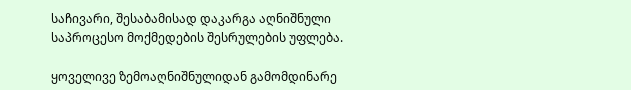საჩივარი, შესაბამისად დაკარგა აღნიშნული საპროცესო მოქმედების შესრულების უფლება.

ყოველივე ზემოაღნიშნულიდან გამომდინარე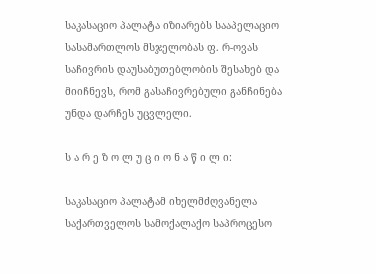საკასაციო პალატა იზიარებს სააპელაციო სასამართლოს მსჯელობას ფ. რ-ოვას საჩივრის დაუსაბუთებლობის შესახებ და მიიჩნევს, რომ გასაჩივრებული განჩინება უნდა დარჩეს უცვლელი.

ს ა რ ე ზ ო ლ უ ც ი ო ნ ა წ ი ლ ი:

საკასაციო პალატამ იხელმძღვანელა საქართველოს სამოქალაქო საპროცესო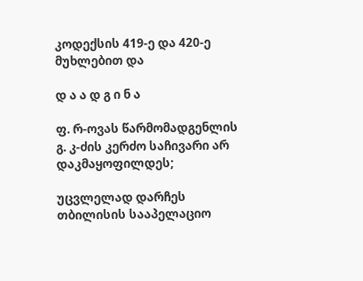კოდექსის 419-ე და 420-ე მუხლებით და

დ ა ა დ გ ი ნ ა

ფ. რ-ოვას წარმომადგენლის გ. კ-ძის კერძო საჩივარი არ დაკმაყოფილდეს;

უცვლელად დარჩეს თბილისის სააპელაციო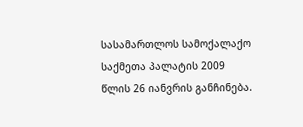სასამართლოს სამოქალაქო საქმეთა პალატის 2009 წლის 26 იანვრის განჩინება.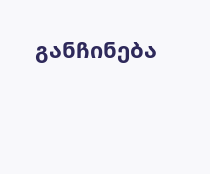განჩინება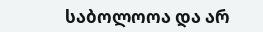საბოლოოა და არ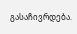გასაჩივრდება.